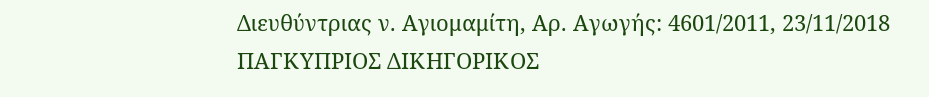Διευθύντριας ν. Αγιομαμίτη, Αρ. Αγωγής: 4601/2011, 23/11/2018 ΠΑΓΚΥΠΡΙΟΣ ΔΙΚΗΓΟΡΙΚΟΣ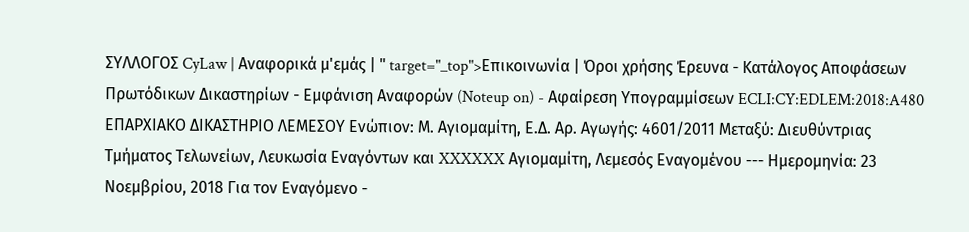ΣΥΛΛΟΓΟΣ CyLaw | Αναφορικά μ'εμάς | " target="_top">Επικοινωνία | Όροι χρήσης Έρευνα - Κατάλογος Αποφάσεων Πρωτόδικων Δικαστηρίων - Εμφάνιση Αναφορών (Noteup on) - Αφαίρεση Υπογραμμίσεων ECLI:CY:EDLEM:2018:A480 ΕΠΑΡΧΙΑΚΟ ΔΙΚΑΣΤΗΡΙΟ ΛΕΜΕΣΟΥ Ενώπιον: Μ. Αγιομαμίτη, Ε.Δ. Αρ. Αγωγής: 4601/2011 Μεταξύ: Διευθύντριας Τμήματος Τελωνείων, Λευκωσία Εναγόντων και XXXXXX Αγιομαμίτη, Λεμεσός Εναγομένου --- Ημερομηνία: 23 Νοεμβρίου, 2018 Για τον Εναγόμενο -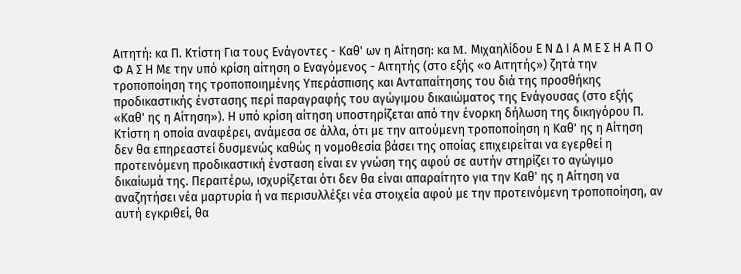Αιτητή: κα Π. Κτίστη Για τους Ενάγοντες - Καθ' ων η Αίτηση: κα M. Μιχαηλίδου Ε Ν Δ Ι Α Μ Ε Σ Η Α Π Ο Φ Α Σ Η Με την υπό κρίση αίτηση ο Εναγόμενος - Αιτητής (στο εξής «ο Αιτητής») ζητά την τροποποίηση της τροποποιημένης Υπεράσπισης και Ανταπαίτησης του διά της προσθήκης προδικαστικής ένστασης περί παραγραφής του αγώγιμου δικαιώματος της Ενάγουσας (στο εξής «Καθ' ης η Αίτηση»). Η υπό κρίση αίτηση υποστηρίζεται από την ένορκη δήλωση της δικηγόρου Π. Κτίστη η οποία αναφέρει, ανάμεσα σε άλλα, ότι με την αιτούμενη τροποποίηση η Καθ' ης η Αίτηση δεν θα επηρεαστεί δυσμενώς καθώς η νομοθεσία βάσει της οποίας επιχειρείται να εγερθεί η προτεινόμενη προδικαστική ένσταση είναι εν γνώση της αφού σε αυτήν στηρίζει το αγώγιμο δικαίωμά της. Περαιτέρω, ισχυρίζεται ότι δεν θα είναι απαραίτητο για την Καθ' ης η Αίτηση να αναζητήσει νέα μαρτυρία ή να περισυλλέξει νέα στοιχεία αφού με την προτεινόμενη τροποποίηση, αν αυτή εγκριθεί, θα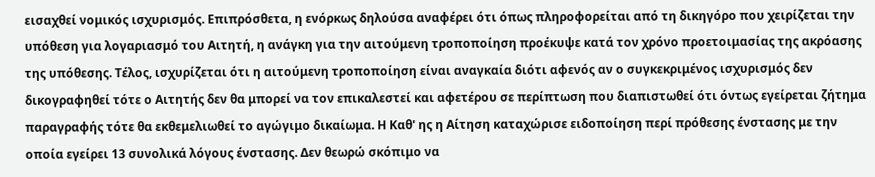εισαχθεί νομικός ισχυρισμός. Επιπρόσθετα, η ενόρκως δηλούσα αναφέρει ότι όπως πληροφορείται από τη δικηγόρο που χειρίζεται την υπόθεση για λογαριασμό του Αιτητή, η ανάγκη για την αιτούμενη τροποποίηση προέκυψε κατά τον χρόνο προετοιμασίας της ακρόασης της υπόθεσης. Τέλος, ισχυρίζεται ότι η αιτούμενη τροποποίηση είναι αναγκαία διότι αφενός αν ο συγκεκριμένος ισχυρισμός δεν δικογραφηθεί τότε ο Αιτητής δεν θα μπορεί να τον επικαλεστεί και αφετέρου σε περίπτωση που διαπιστωθεί ότι όντως εγείρεται ζήτημα παραγραφής τότε θα εκθεμελιωθεί το αγώγιμο δικαίωμα. Η Καθ' ης η Αίτηση καταχώρισε ειδοποίηση περί πρόθεσης ένστασης με την οποία εγείρει 13 συνολικά λόγους ένστασης. Δεν θεωρώ σκόπιμο να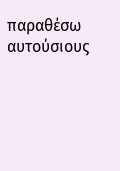παραθέσω αυτούσιους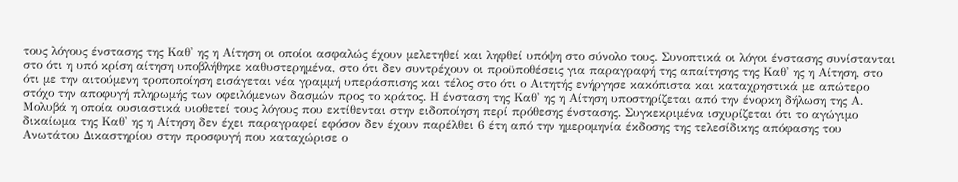τους λόγους ένστασης της Καθ' ης η Αίτηση οι οποίοι ασφαλώς έχουν μελετηθεί και ληφθεί υπόψη στο σύνολο τους. Συνοπτικά οι λόγοι ένστασης συνίστανται στο ότι η υπό κρίση αίτηση υποβλήθηκε καθυστερημένα, στο ότι δεν συντρέχουν οι προϋποθέσεις για παραγραφή της απαίτησης της Καθ' ης η Αίτηση, στο ότι με την αιτούμενη τροποποίηση εισάγεται νέα γραμμή υπεράσπισης και τέλος στο ότι ο Αιτητής ενήργησε κακόπιστα και καταχρηστικά με απώτερο στόχο την αποφυγή πληρωμής των οφειλόμενων δασμών προς το κράτος. Η ένσταση της Καθ' ης η Αίτηση υποστηρίζεται από την ένορκη δήλωση της Α. Μολυβά η οποία ουσιαστικά υιοθετεί τους λόγους που εκτίθενται στην ειδοποίηση περί πρόθεσης ένστασης. Συγκεκριμένα ισχυρίζεται ότι το αγώγιμο δικαίωμα της Καθ' ης η Αίτηση δεν έχει παραγραφεί εφόσον δεν έχουν παρέλθει 6 έτη από την ημερομηνία έκδοσης της τελεσίδικης απόφασης του Ανωτάτου Δικαστηρίου στην προσφυγή που καταχώρισε ο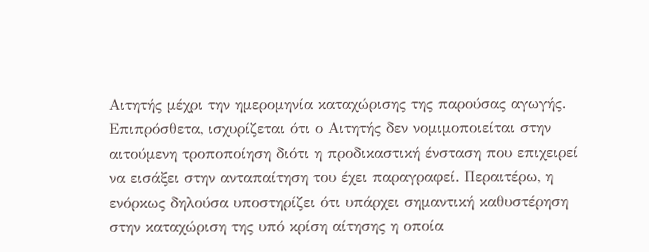Αιτητής μέχρι την ημερομηνία καταχώρισης της παρούσας αγωγής. Επιπρόσθετα, ισχυρίζεται ότι ο Αιτητής δεν νομιμοποιείται στην αιτούμενη τροποποίηση διότι η προδικαστική ένσταση που επιχειρεί να εισάξει στην ανταπαίτηση του έχει παραγραφεί. Περαιτέρω, η ενόρκως δηλούσα υποστηρίζει ότι υπάρχει σημαντική καθυστέρηση στην καταχώριση της υπό κρίση αίτησης η οποία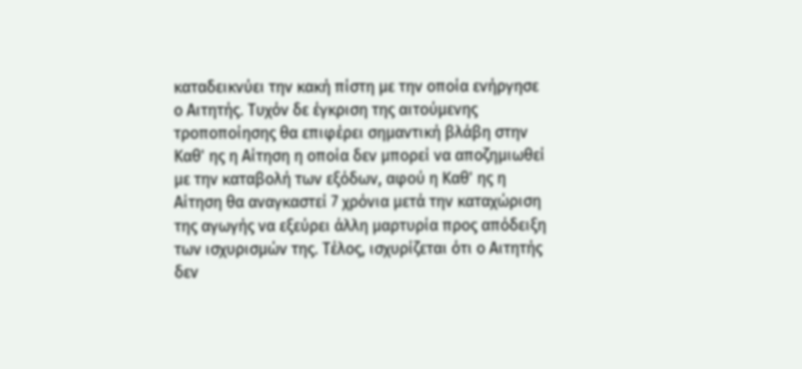καταδεικνύει την κακή πίστη με την οποία ενήργησε ο Αιτητής. Τυχόν δε έγκριση της αιτούμενης τροποποίησης θα επιφέρει σημαντική βλάβη στην Καθ' ης η Αίτηση η οποία δεν μπορεί να αποζημιωθεί με την καταβολή των εξόδων, αφού η Καθ' ης η Αίτηση θα αναγκαστεί 7 χρόνια μετά την καταχώριση της αγωγής να εξεύρει άλλη μαρτυρία προς απόδειξη των ισχυρισμών της. Τέλος, ισχυρίζεται ότι ο Αιτητής δεν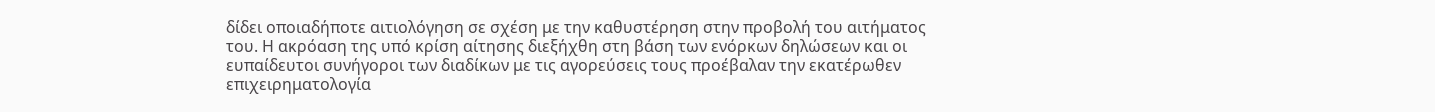δίδει οποιαδήποτε αιτιολόγηση σε σχέση με την καθυστέρηση στην προβολή του αιτήματος του. Η ακρόαση της υπό κρίση αίτησης διεξήχθη στη βάση των ενόρκων δηλώσεων και οι ευπαίδευτοι συνήγοροι των διαδίκων με τις αγορεύσεις τους προέβαλαν την εκατέρωθεν επιχειρηματολογία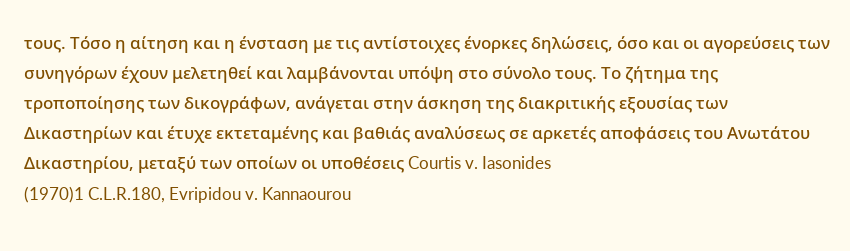τους. Τόσο η αίτηση και η ένσταση με τις αντίστοιχες ένορκες δηλώσεις, όσο και οι αγορεύσεις των συνηγόρων έχουν μελετηθεί και λαμβάνονται υπόψη στο σύνολο τους. Το ζήτημα της τροποποίησης των δικογράφων, ανάγεται στην άσκηση της διακριτικής εξουσίας των Δικαστηρίων και έτυχε εκτεταμένης και βαθιάς αναλύσεως σε αρκετές αποφάσεις του Ανωτάτου Δικαστηρίου, μεταξύ των οποίων οι υποθέσεις Courtis v. Iasonides
(1970)1 C.L.R.180, Evripidou v. Kannaourou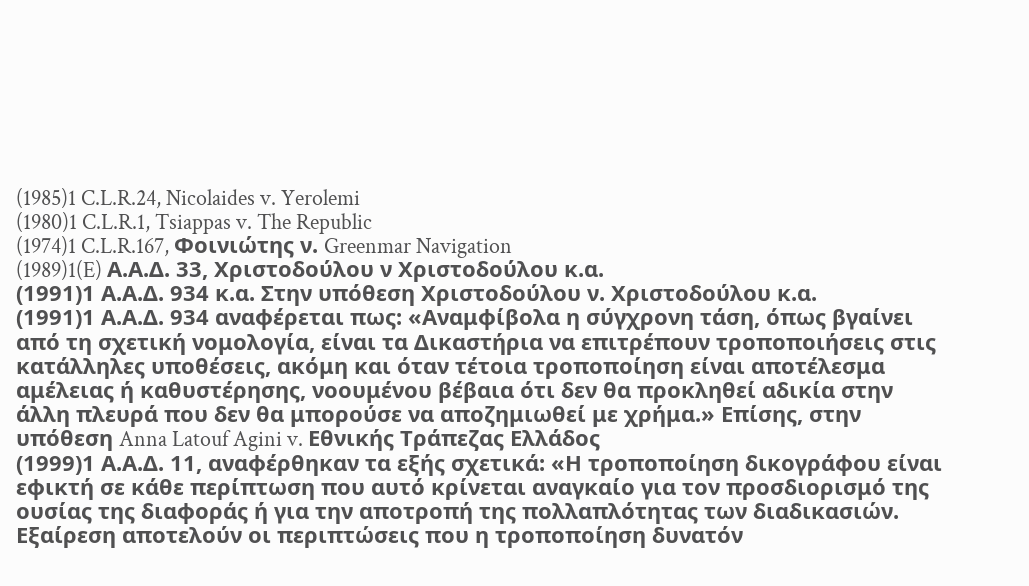(1985)1 C.L.R.24, Nicolaides v. Yerolemi
(1980)1 C.L.R.1, Tsiappas v. The Republic
(1974)1 C.L.R.167, Φοινιώτης ν. Greenmar Navigation
(1989)1(E) Α.Α.Δ. 33, Χριστοδούλου ν Χριστοδούλου κ.α.
(1991)1 Α.Α.Δ. 934 κ.α. Στην υπόθεση Χριστοδούλου ν. Χριστοδούλου κ.α.
(1991)1 Α.Α.Δ. 934 αναφέρεται πως: «Αναμφίβολα η σύγχρονη τάση, όπως βγαίνει από τη σχετική νομολογία, είναι τα Δικαστήρια να επιτρέπουν τροποποιήσεις στις κατάλληλες υποθέσεις, ακόμη και όταν τέτοια τροποποίηση είναι αποτέλεσμα αμέλειας ή καθυστέρησης, νοουμένου βέβαια ότι δεν θα προκληθεί αδικία στην άλλη πλευρά που δεν θα μπορούσε να αποζημιωθεί με χρήμα.» Επίσης, στην υπόθεση Anna Latouf Agini v. Εθνικής Τράπεζας Ελλάδος
(1999)1 Α.Α.Δ. 11, αναφέρθηκαν τα εξής σχετικά: «Η τροποποίηση δικογράφου είναι εφικτή σε κάθε περίπτωση που αυτό κρίνεται αναγκαίο για τον προσδιορισμό της ουσίας της διαφοράς ή για την αποτροπή της πολλαπλότητας των διαδικασιών. Εξαίρεση αποτελούν οι περιπτώσεις που η τροποποίηση δυνατόν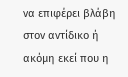να επιφέρει βλάβη στον αντίδικο ή ακόμη εκεί που η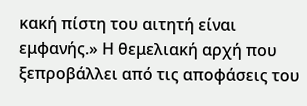κακή πίστη του αιτητή είναι εμφανής.» Η θεμελιακή αρχή που ξεπροβάλλει από τις αποφάσεις του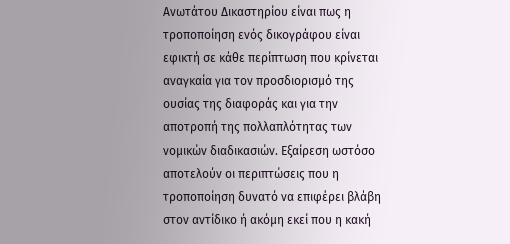Ανωτάτου Δικαστηρίου είναι πως η τροποποίηση ενός δικογράφου είναι εφικτή σε κάθε περίπτωση που κρίνεται αναγκαία για τον προσδιορισμό της ουσίας της διαφοράς και για την αποτροπή της πολλαπλότητας των νομικών διαδικασιών. Εξαίρεση ωστόσο αποτελούν οι περιπτώσεις που η τροποποίηση δυνατό να επιφέρει βλάβη στον αντίδικο ή ακόμη εκεί που η κακή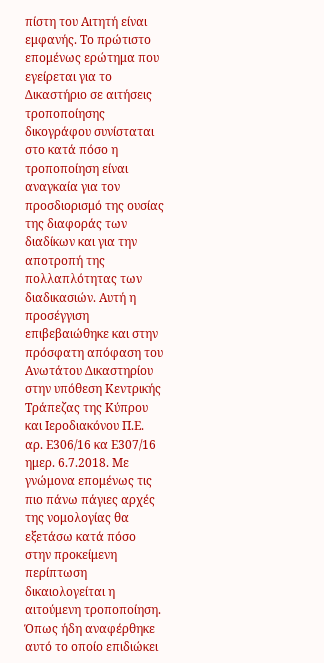πίστη του Αιτητή είναι εμφανής. Το πρώτιστο επομένως ερώτημα που εγείρεται για το Δικαστήριο σε αιτήσεις τροποποίησης δικογράφου συνίσταται στο κατά πόσο η τροποποίηση είναι αναγκαία για τον προσδιορισμό της ουσίας της διαφοράς των διαδίκων και για την αποτροπή της πολλαπλότητας των διαδικασιών. Αυτή η προσέγγιση επιβεβαιώθηκε και στην πρόσφατη απόφαση του Ανωτάτου Δικαστηρίου στην υπόθεση Κεντρικής Τράπεζας της Κύπρου και Ιεροδιακόνου Π.Ε. αρ. Ε306/16 κα Ε307/16 ημερ. 6.7.2018. Με γνώμονα επομένως τις πιο πάνω πάγιες αρχές της νομολογίας θα εξετάσω κατά πόσο στην προκείμενη περίπτωση δικαιολογείται η αιτούμενη τροποποίηση. Όπως ήδη αναφέρθηκε αυτό το οποίο επιδιώκει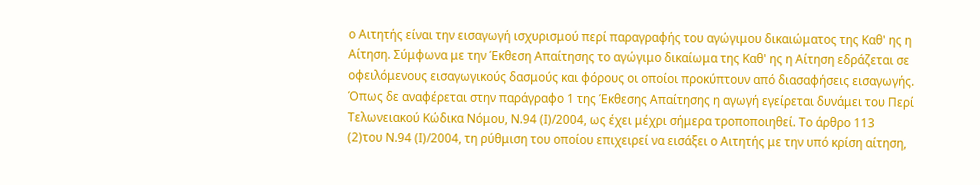ο Αιτητής είναι την εισαγωγή ισχυρισμού περί παραγραφής του αγώγιμου δικαιώματος της Καθ' ης η Αίτηση. Σύμφωνα με την Έκθεση Απαίτησης το αγώγιμο δικαίωμα της Καθ' ης η Αίτηση εδράζεται σε οφειλόμενους εισαγωγικούς δασμούς και φόρους οι οποίοι προκύπτουν από διασαφήσεις εισαγωγής. Όπως δε αναφέρεται στην παράγραφο 1 της Έκθεσης Απαίτησης η αγωγή εγείρεται δυνάμει του Περί Τελωνειακού Κώδικα Νόμου, Ν.94 (Ι)/2004, ως έχει μέχρι σήμερα τροποποιηθεί. Το άρθρο 113
(2)του Ν.94 (Ι)/2004, τη ρύθμιση του οποίου επιχειρεί να εισάξει ο Αιτητής με την υπό κρίση αίτηση,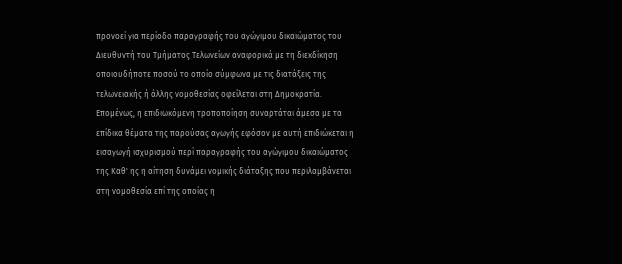προνοεί για περίοδο παραγραφής του αγώγιμου δικαιώματος του Διευθυντή του Τμήματος Τελωνείων αναφορικά με τη διεκδίκηση οποιουδήποτε ποσού το οποίο σύμφωνα με τις διατάξεις της τελωνειακής ή άλλης νομοθεσίας οφείλεται στη Δημοκρατία. Επομένως, η επιδιωκόμενη τροποποίηση συναρτάται άμεσα με τα επίδικα θέματα της παρούσας αγωγής εφόσον με αυτή επιδιώκεται η εισαγωγή ισχυρισμού περί παραγραφής του αγώγιμου δικαιώματος της Καθ' ης η αίτηση δυνάμει νομικής διάταξης που περιλαμβάνεται στη νομοθεσία επί της οποίας η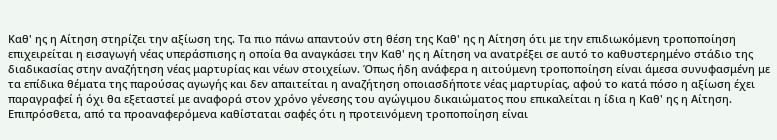Καθ' ης η Αίτηση στηρίζει την αξίωση της. Τα πιο πάνω απαντούν στη θέση της Καθ' ης η Αίτηση ότι με την επιδιωκόμενη τροποποίηση επιχειρείται η εισαγωγή νέας υπεράσπισης η οποία θα αναγκάσει την Καθ' ης η Αίτηση να ανατρέξει σε αυτό το καθυστερημένο στάδιο της διαδικασίας στην αναζήτηση νέας μαρτυρίας και νέων στοιχείων. Όπως ήδη ανάφερα η αιτούμενη τροποποίηση είναι άμεσα συνυφασμένη με τα επίδικα θέματα της παρούσας αγωγής και δεν απαιτείται η αναζήτηση οποιασδήποτε νέας μαρτυρίας, αφού το κατά πόσο η αξίωση έχει παραγραφεί ή όχι θα εξεταστεί με αναφορά στον χρόνο γένεσης του αγώγιμου δικαιώματος που επικαλείται η ίδια η Καθ' ης η Αίτηση. Επιπρόσθετα, από τα προαναφερόμενα καθίσταται σαφές ότι η προτεινόμενη τροποποίηση είναι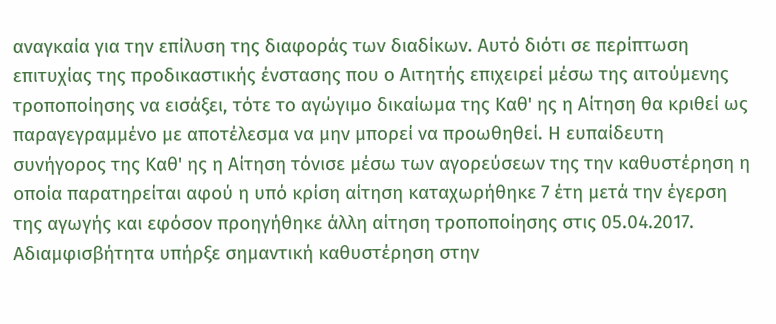αναγκαία για την επίλυση της διαφοράς των διαδίκων. Αυτό διότι σε περίπτωση επιτυχίας της προδικαστικής ένστασης που ο Αιτητής επιχειρεί μέσω της αιτούμενης τροποποίησης να εισάξει, τότε το αγώγιμο δικαίωμα της Καθ' ης η Αίτηση θα κριθεί ως παραγεγραμμένο με αποτέλεσμα να μην μπορεί να προωθηθεί. Η ευπαίδευτη συνήγορος της Καθ' ης η Αίτηση τόνισε μέσω των αγορεύσεων της την καθυστέρηση η οποία παρατηρείται αφού η υπό κρίση αίτηση καταχωρήθηκε 7 έτη μετά την έγερση της αγωγής και εφόσον προηγήθηκε άλλη αίτηση τροποποίησης στις 05.04.2017. Αδιαμφισβήτητα υπήρξε σημαντική καθυστέρηση στην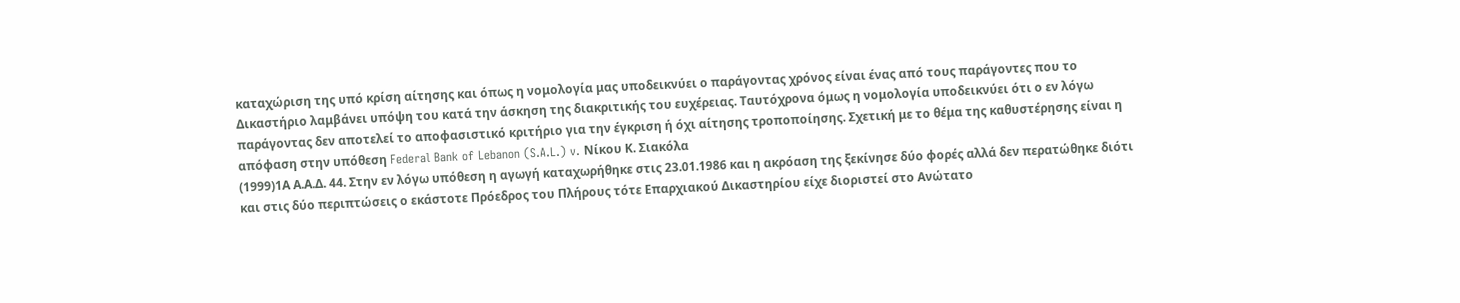καταχώριση της υπό κρίση αίτησης και όπως η νομολογία μας υποδεικνύει ο παράγοντας χρόνος είναι ένας από τους παράγοντες που το Δικαστήριο λαμβάνει υπόψη του κατά την άσκηση της διακριτικής του ευχέρειας. Ταυτόχρονα όμως η νομολογία υποδεικνύει ότι ο εν λόγω παράγοντας δεν αποτελεί το αποφασιστικό κριτήριο για την έγκριση ή όχι αίτησης τροποποίησης. Σχετική με το θέμα της καθυστέρησης είναι η απόφαση στην υπόθεση Federal Bank of Lebanon (S.A.L.) v. Νίκου Κ. Σιακόλα
(1999)1Α Α.Α.Δ. 44. Στην εν λόγω υπόθεση η αγωγή καταχωρήθηκε στις 23.01.1986 και η ακρόαση της ξεκίνησε δύο φορές αλλά δεν περατώθηκε διότι και στις δύο περιπτώσεις ο εκάστοτε Πρόεδρος του Πλήρους τότε Επαρχιακού Δικαστηρίου είχε διοριστεί στο Ανώτατο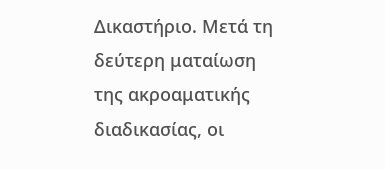Δικαστήριο. Μετά τη δεύτερη ματαίωση της ακροαματικής διαδικασίας, οι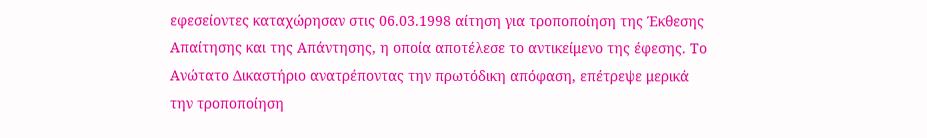εφεσείοντες καταχώρησαν στις 06.03.1998 αίτηση για τροποποίηση της Έκθεσης Απαίτησης και της Απάντησης, η οποία αποτέλεσε το αντικείμενο της έφεσης. Το Ανώτατο Δικαστήριο ανατρέποντας την πρωτόδικη απόφαση, επέτρεψε μερικά την τροποποίηση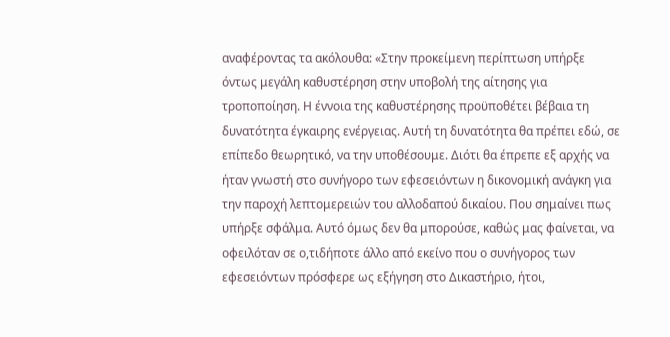αναφέροντας τα ακόλουθα: «Στην προκείμενη περίπτωση υπήρξε όντως μεγάλη καθυστέρηση στην υποβολή της αίτησης για τροποποίηση. Η έννοια της καθυστέρησης προϋποθέτει βέβαια τη δυνατότητα έγκαιρης ενέργειας. Αυτή τη δυνατότητα θα πρέπει εδώ, σε επίπεδο θεωρητικό, να την υποθέσουμε. Διότι θα έπρεπε εξ αρχής να ήταν γνωστή στο συνήγορο των εφεσειόντων η δικονομική ανάγκη για την παροχή λεπτομερειών του αλλοδαπού δικαίου. Που σημαίνει πως υπήρξε σφάλμα. Αυτό όμως δεν θα μπορούσε, καθώς μας φαίνεται, να οφειλόταν σε ο,τιδήποτε άλλο από εκείνο που ο συνήγορος των εφεσειόντων πρόσφερε ως εξήγηση στο Δικαστήριο, ήτοι,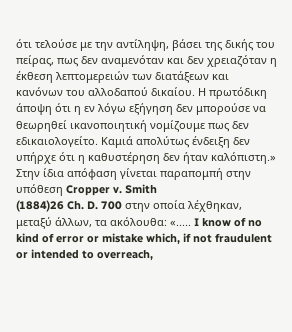ότι τελούσε με την αντίληψη, βάσει της δικής του πείρας, πως δεν αναμενόταν και δεν χρειαζόταν η έκθεση λεπτομερειών των διατάξεων και κανόνων του αλλοδαπού δικαίου. Η πρωτόδικη άποψη ότι η εν λόγω εξήγηση δεν μπορούσε να θεωρηθεί ικανοποιητική νομίζουμε πως δεν εδικαιολογείτο. Καμιά απολύτως ένδειξη δεν υπήρχε ότι η καθυστέρηση δεν ήταν καλόπιστη.» Στην ίδια απόφαση γίνεται παραπομπή στην υπόθεση Cropper v. Smith
(1884)26 Ch. D. 700 στην οποία λέχθηκαν, μεταξύ άλλων, τα ακόλουθα: «..... I know of no kind of error or mistake which, if not fraudulent or intended to overreach,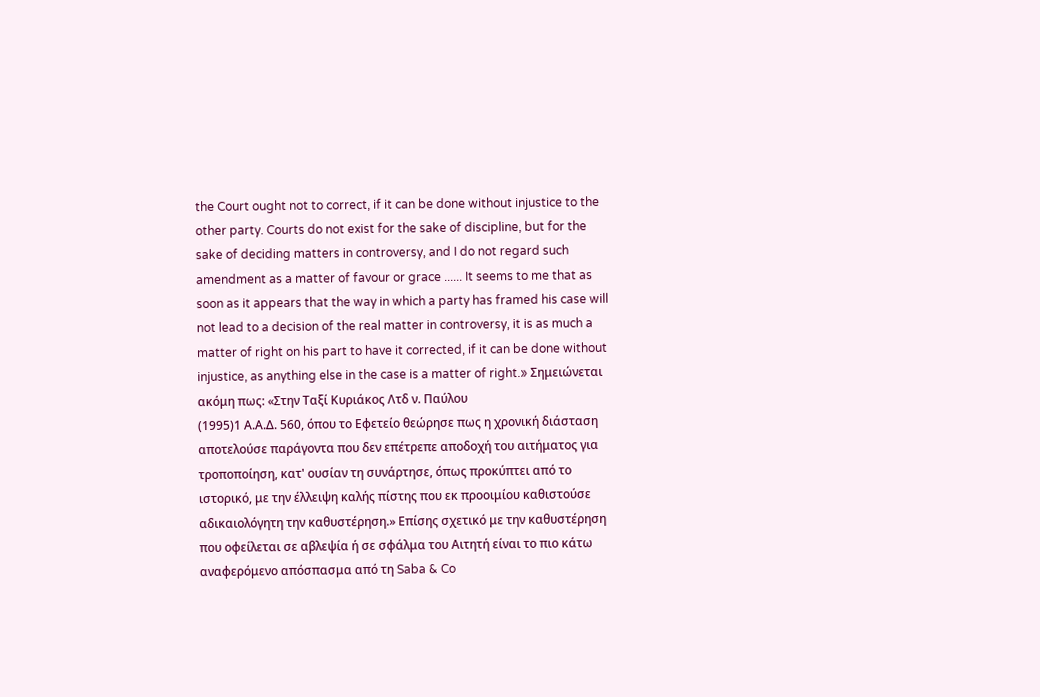the Court ought not to correct, if it can be done without injustice to the other party. Courts do not exist for the sake of discipline, but for the sake of deciding matters in controversy, and I do not regard such amendment as a matter of favour or grace ...... It seems to me that as soon as it appears that the way in which a party has framed his case will not lead to a decision of the real matter in controversy, it is as much a matter of right on his part to have it corrected, if it can be done without injustice, as anything else in the case is a matter of right.» Σημειώνεται ακόμη πως: «Στην Ταξί Κυριάκος Λτδ ν. Παύλου
(1995)1 Α.Α.Δ. 560, όπου το Εφετείο θεώρησε πως η χρονική διάσταση αποτελούσε παράγοντα που δεν επέτρεπε αποδοχή του αιτήματος για τροποποίηση, κατ' ουσίαν τη συνάρτησε, όπως προκύπτει από το ιστορικό, με την έλλειψη καλής πίστης που εκ προοιμίου καθιστούσε αδικαιολόγητη την καθυστέρηση.» Επίσης σχετικό με την καθυστέρηση που οφείλεται σε αβλεψία ή σε σφάλμα του Αιτητή είναι το πιο κάτω αναφερόμενο απόσπασμα από τη Saba & Co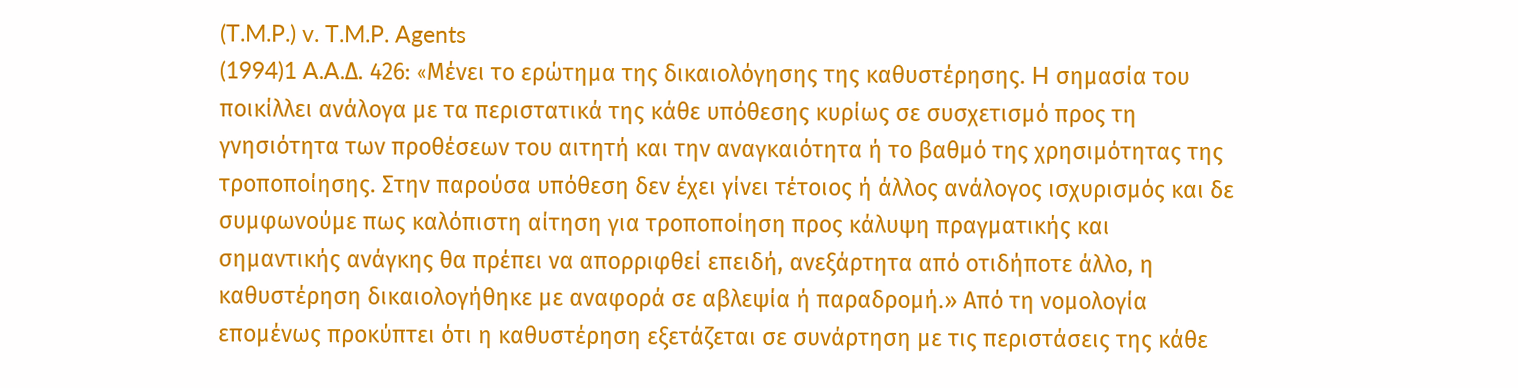(T.M.P.) v. T.M.P. Agents
(1994)1 A.A.Δ. 426: «Mένει το ερώτημα της δικαιολόγησης της καθυστέρησης. H σημασία του ποικίλλει ανάλογα με τα περιστατικά της κάθε υπόθεσης κυρίως σε συσχετισμό προς τη γνησιότητα των προθέσεων του αιτητή και την αναγκαιότητα ή το βαθμό της χρησιμότητας της τροποποίησης. Στην παρούσα υπόθεση δεν έχει γίνει τέτοιος ή άλλος ανάλογος ισχυρισμός και δε συμφωνούμε πως καλόπιστη αίτηση για τροποποίηση προς κάλυψη πραγματικής και σημαντικής ανάγκης θα πρέπει να απορριφθεί επειδή, ανεξάρτητα από οτιδήποτε άλλο, η καθυστέρηση δικαιολογήθηκε με αναφορά σε αβλεψία ή παραδρομή.» Από τη νομολογία επομένως προκύπτει ότι η καθυστέρηση εξετάζεται σε συνάρτηση με τις περιστάσεις της κάθε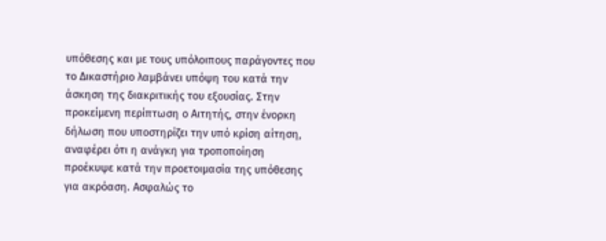υπόθεσης και με τους υπόλοιπους παράγοντες που το Δικαστήριο λαμβάνει υπόψη του κατά την άσκηση της διακριτικής του εξουσίας. Στην προκείμενη περίπτωση ο Αιτητής, στην ένορκη δήλωση που υποστηρίζει την υπό κρίση αίτηση, αναφέρει ότι η ανάγκη για τροποποίηση προέκυψε κατά την προετοιμασία της υπόθεσης για ακρόαση. Ασφαλώς το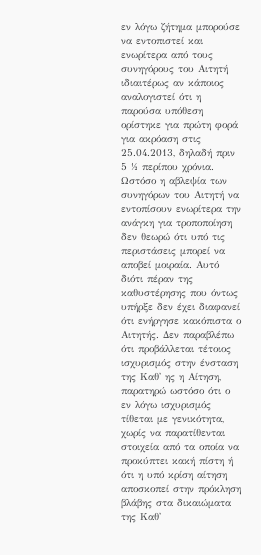εν λόγω ζήτημα μπορούσε να εντοπιστεί και ενωρίτερα από τους συνηγόρους του Αιτητή ιδιαιτέρως αν κάποιος αναλογιστεί ότι η παρούσα υπόθεση ορίστηκε για πρώτη φορά για ακρόαση στις 25.04.2013, δηλαδή πριν 5 ½ περίπου χρόνια. Ωστόσο η αβλεψία των συνηγόρων του Αιτητή να εντοπίσουν ενωρίτερα την ανάγκη για τροποποίηση δεν θεωρώ ότι υπό τις περιστάσεις μπορεί να αποβεί μοιραία. Αυτό διότι πέραν της καθυστέρησης που όντως υπήρξε δεν έχει διαφανεί ότι ενήργησε κακόπιστα ο Αιτητής. Δεν παραβλέπω ότι προβάλλεται τέτοιος ισχυρισμός στην ένσταση της Καθ' ης η Αίτηση, παρατηρώ ωστόσο ότι ο εν λόγω ισχυρισμός τίθεται με γενικότητα, χωρίς να παρατίθενται στοιχεία από τα οποία να προκύπτει κακή πίστη ή ότι η υπό κρίση αίτηση αποσκοπεί στην πρόκληση βλάβης στα δικαιώματα της Καθ'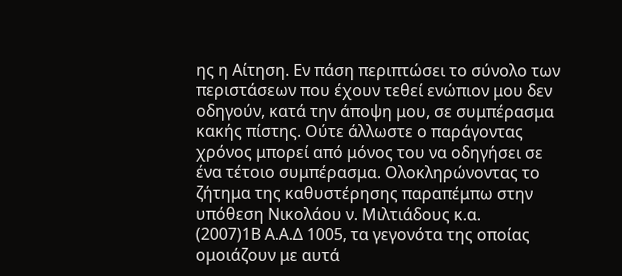ης η Αίτηση. Εν πάση περιπτώσει το σύνολο των περιστάσεων που έχουν τεθεί ενώπιον μου δεν οδηγούν, κατά την άποψη μου, σε συμπέρασμα κακής πίστης. Ούτε άλλωστε ο παράγοντας χρόνος μπορεί από μόνος του να οδηγήσει σε ένα τέτοιο συμπέρασμα. Ολοκληρώνοντας το ζήτημα της καθυστέρησης παραπέμπω στην υπόθεση Νικολάου ν. Μιλτιάδους κ.α.
(2007)1Β Α.Α.Δ 1005, τα γεγονότα της οποίας ομοιάζουν με αυτά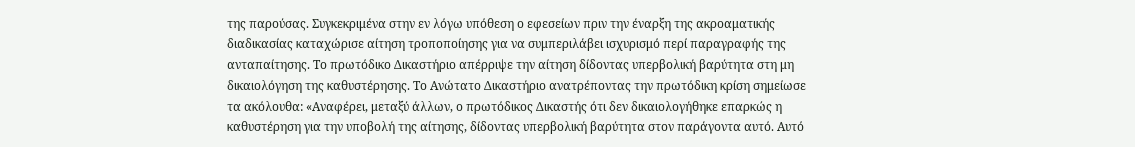της παρούσας. Συγκεκριμένα στην εν λόγω υπόθεση ο εφεσείων πριν την έναρξη της ακροαματικής διαδικασίας καταχώρισε αίτηση τροποποίησης για να συμπεριλάβει ισχυρισμό περί παραγραφής της ανταπαίτησης. Το πρωτόδικο Δικαστήριο απέρριψε την αίτηση δίδοντας υπερβολική βαρύτητα στη μη δικαιολόγηση της καθυστέρησης. Το Ανώτατο Δικαστήριο ανατρέποντας την πρωτόδικη κρίση σημείωσε τα ακόλουθα: «Αναφέρει, μεταξύ άλλων, ο πρωτόδικος Δικαστής ότι δεν δικαιολογήθηκε επαρκώς η καθυστέρηση για την υποβολή της αίτησης, δίδοντας υπερβολική βαρύτητα στον παράγοντα αυτό. Αυτό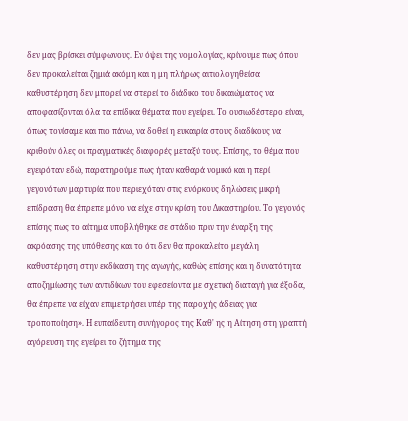δεν μας βρίσκει σύμφωνους. Εν όψει της νομολογίας, κρίνουμε πως όπου δεν προκαλείται ζημιά ακόμη και η μη πλήρως αιτιολογηθείσα καθυστέρηση δεν μπορεί να στερεί το διάδικο του δικαιώματος να αποφασίζονται όλα τα επίδικα θέματα που εγείρει. Το ουσιωδέστερο είναι, όπως τονίσαμε και πιο πάνω, να δοθεί η ευκαιρία στους διαδίκους να κριθούν όλες οι πραγματικές διαφορές μεταξύ τους. Επίσης, το θέμα που εγειρόταν εδώ, παρατηρούμε πως ήταν καθαρά νομικό και η περί γεγονότων μαρτυρία που περιεχόταν στις ενόρκους δηλώσεις μικρή επίδραση θα έπρεπε μόνο να είχε στην κρίση του Δικαστηρίου. Το γεγονός επίσης πως το αίτημα υποβλήθηκε σε στάδιο πριν την έναρξη της ακρόασης της υπόθεσης και το ότι δεν θα προκαλείτο μεγάλη καθυστέρηση στην εκδίκαση της αγωγής, καθώς επίσης και η δυνατότητα αποζημίωσης των αντιδίκων του εφεσείοντα με σχετική διαταγή για έξοδα, θα έπρεπε να είχαν επιμετρήσει υπέρ της παροχής άδειας για τροποποίηση». Η ευπαίδευτη συνήγορος της Καθ' ης η Αίτηση στη γραπτή αγόρευση της εγείρει το ζήτημα της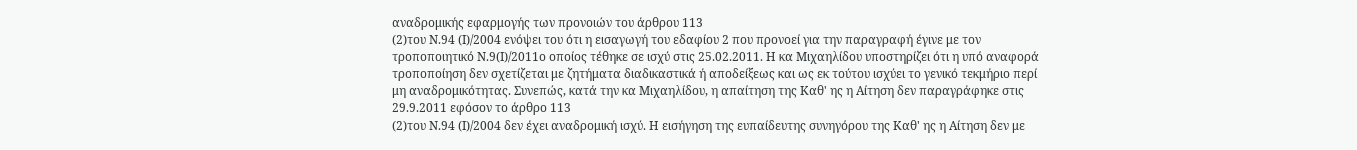αναδρομικής εφαρμογής των προνοιών του άρθρου 113
(2)του Ν.94 (Ι)/2004 ενόψει του ότι η εισαγωγή του εδαφίου 2 που προνοεί για την παραγραφή έγινε με τον τροποποιητικό Ν.9(Ι)/2011ο οποίος τέθηκε σε ισχύ στις 25.02.2011. Η κα Μιχαηλίδου υποστηρίζει ότι η υπό αναφορά τροποποίηση δεν σχετίζεται με ζητήματα διαδικαστικά ή αποδείξεως και ως εκ τούτου ισχύει το γενικό τεκμήριο περί μη αναδρομικότητας. Συνεπώς, κατά την κα Μιχαηλίδου, η απαίτηση της Καθ' ης η Αίτηση δεν παραγράφηκε στις 29.9.2011 εφόσον το άρθρο 113
(2)του Ν.94 (Ι)/2004 δεν έχει αναδρομική ισχύ. Η εισήγηση της ευπαίδευτης συνηγόρου της Καθ' ης η Αίτηση δεν με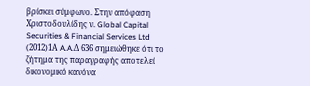βρίσκει σύμφωνο. Στην απόφαση Χριστοδουλίδης ν. Global Capital Securities & Financial Services Ltd
(2012)1Α A.A.Δ 636 σημειώθηκε ότι το ζήτημα της παραγραφής αποτελεί δικονομικό κανόνα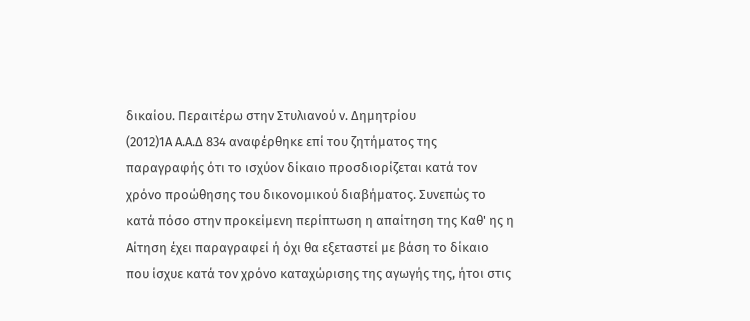δικαίου. Περαιτέρω στην Στυλιανού ν. Δημητρίου
(2012)1Α Α.Α.Δ 834 αναφέρθηκε επί του ζητήματος της παραγραφής ότι το ισχύον δίκαιο προσδιορίζεται κατά τον χρόνο προώθησης του δικονομικού διαβήματος. Συνεπώς το κατά πόσο στην προκείμενη περίπτωση η απαίτηση της Καθ' ης η Αίτηση έχει παραγραφεί ή όχι θα εξεταστεί με βάση το δίκαιο που ίσχυε κατά τον χρόνο καταχώρισης της αγωγής της, ήτοι στις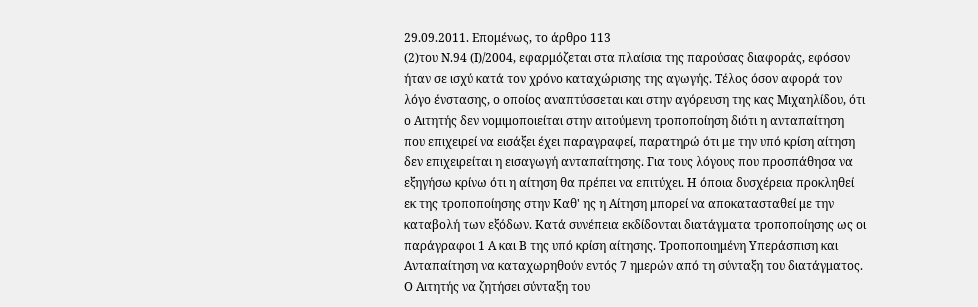29.09.2011. Επομένως, το άρθρο 113
(2)του Ν.94 (Ι)/2004, εφαρμόζεται στα πλαίσια της παρούσας διαφοράς, εφόσον ήταν σε ισχύ κατά τον χρόνο καταχώρισης της αγωγής. Τέλος όσον αφορά τον λόγο ένστασης, ο οποίος αναπτύσσεται και στην αγόρευση της κας Μιχαηλίδου, ότι ο Αιτητής δεν νομιμοποιείται στην αιτούμενη τροποποίηση διότι η ανταπαίτηση που επιχειρεί να εισάξει έχει παραγραφεί, παρατηρώ ότι με την υπό κρίση αίτηση δεν επιχειρείται η εισαγωγή ανταπαίτησης. Για τους λόγους που προσπάθησα να εξηγήσω κρίνω ότι η αίτηση θα πρέπει να επιτύχει. Η όποια δυσχέρεια προκληθεί εκ της τροποποίησης στην Καθ' ης η Αίτηση μπορεί να αποκατασταθεί με την καταβολή των εξόδων. Κατά συνέπεια εκδίδονται διατάγματα τροποποίησης ως οι παράγραφοι 1 Α και Β της υπό κρίση αίτησης. Τροποποιημένη Υπεράσπιση και Ανταπαίτηση να καταχωρηθούν εντός 7 ημερών από τη σύνταξη του διατάγματος. Ο Αιτητής να ζητήσει σύνταξη του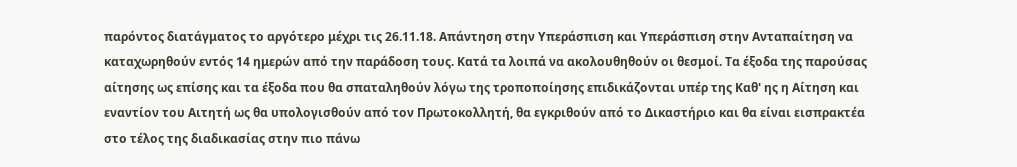παρόντος διατάγματος το αργότερο μέχρι τις 26.11.18. Απάντηση στην Υπεράσπιση και Υπεράσπιση στην Ανταπαίτηση να καταχωρηθούν εντός 14 ημερών από την παράδοση τους. Κατά τα λοιπά να ακολουθηθούν οι θεσμοί. Τα έξοδα της παρούσας αίτησης ως επίσης και τα έξοδα που θα σπαταληθούν λόγω της τροποποίησης επιδικάζονται υπέρ της Καθ' ης η Αίτηση και εναντίον του Αιτητή ως θα υπολογισθούν από τον Πρωτοκολλητή, θα εγκριθούν από το Δικαστήριο και θα είναι εισπρακτέα στο τέλος της διαδικασίας στην πιο πάνω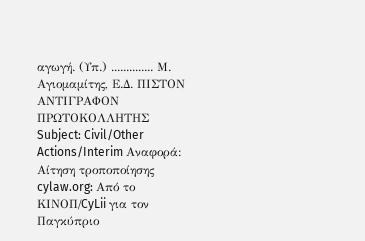αγωγή. (Υπ.) .............. Μ. Αγιομαμίτης, Ε.Δ. ΠΙΣΤΟΝ ΑΝΤΙΓΡΑΦΟΝ ΠΡΩΤΟΚΟΛΛΗΤΗΣ Subject: Civil/Other Actions/Interim Αναφορά: Αίτηση τροποποίησης cylaw.org: Από το ΚΙΝOΠ/CyLii για τον Παγκύπριο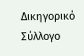Δικηγορικό Σύλλογο